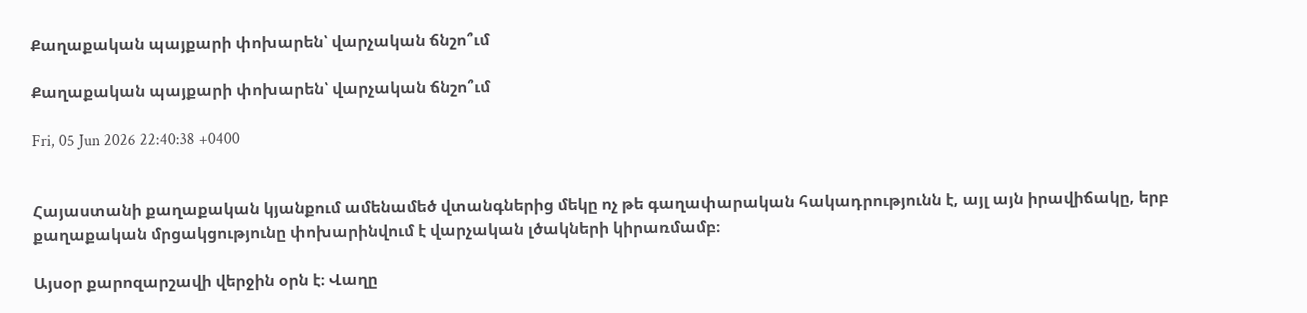Քաղաքական պայքարի փոխարեն՝ վարչական ճնշո՞ւմ

Քաղաքական պայքարի փոխարեն՝ վարչական ճնշո՞ւմ

Fri, 05 Jun 2026 22:40:38 +0400


Հայաստանի քաղաքական կյանքում ամենամեծ վտանգներից մեկը ոչ թե գաղափարական հակադրությունն է, այլ այն իրավիճակը, երբ քաղաքական մրցակցությունը փոխարինվում է վարչական լծակների կիրառմամբ։

Այսօր քարոզարշավի վերջին օրն է։ Վաղը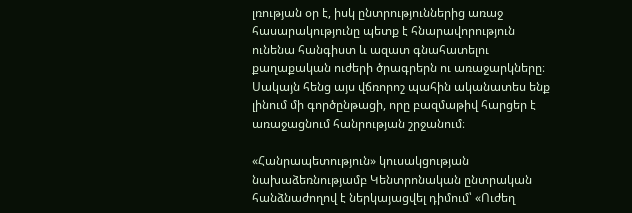լռության օր է, իսկ ընտրություններից առաջ հասարակությունը պետք է հնարավորություն ունենա հանգիստ և ազատ գնահատելու քաղաքական ուժերի ծրագրերն ու առաջարկները։ Սակայն հենց այս վճռորոշ պահին ականատես ենք լինում մի գործընթացի, որը բազմաթիվ հարցեր է առաջացնում հանրության շրջանում։

«Հանրապետություն» կուսակցության նախաձեռնությամբ Կենտրոնական ընտրական հանձնաժողով է ներկայացվել դիմում՝ «Ուժեղ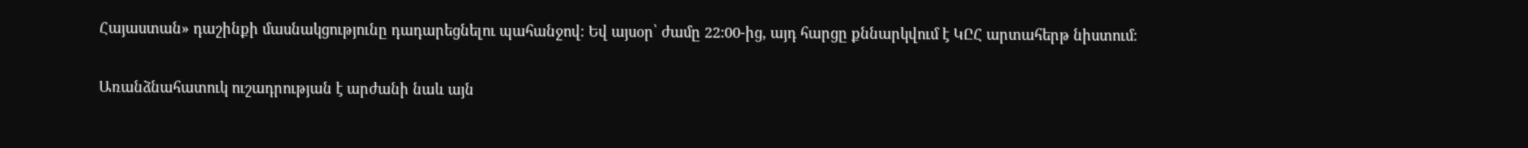Հայաստան» դաշինքի մասնակցությունը դադարեցնելու պահանջով։ Եվ այսօր՝ ժամը 22:00-ից, այդ հարցը քննարկվում է ԿԸՀ արտահերթ նիստում։

Առանձնահատուկ ուշադրության է արժանի նաև այն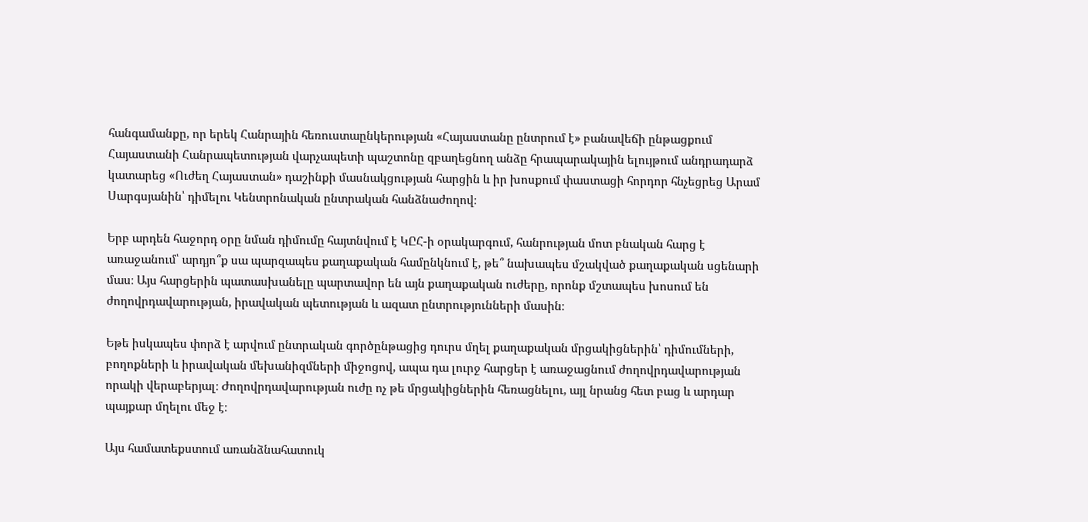հանգամանքը, որ երեկ Հանրային հեռուստաընկերության «Հայաստանը ընտրում է» բանավեճի ընթացքում Հայաստանի Հանրապետության վարչապետի պաշտոնը զբաղեցնող անձը հրապարակային ելույթում անդրադարձ կատարեց «Ուժեղ Հայաստան» դաշինքի մասնակցության հարցին և իր խոսքում փաստացի հորդոր հնչեցրեց Արամ Սարգսյանին՝ դիմելու Կենտրոնական ընտրական հանձնաժողով։

Երբ արդեն հաջորդ օրը նման դիմումը հայտնվում է ԿԸՀ-ի օրակարգում, հանրության մոտ բնական հարց է առաջանում՝ արդյո՞ք սա պարզապես քաղաքական համընկնում է, թե՞ նախապես մշակված քաղաքական սցենարի մաս։ Այս հարցերին պատասխանելը պարտավոր են այն քաղաքական ուժերը, որոնք մշտապես խոսում են ժողովրդավարության, իրավական պետության և ազատ ընտրությունների մասին։

Եթե իսկապես փորձ է արվում ընտրական գործընթացից դուրս մղել քաղաքական մրցակիցներին՝ դիմումների, բողոքների և իրավական մեխանիզմների միջոցով, ապա դա լուրջ հարցեր է առաջացնում ժողովրդավարության որակի վերաբերյալ։ Ժողովրդավարության ուժը ոչ թե մրցակիցներին հեռացնելու, այլ նրանց հետ բաց և արդար պայքար մղելու մեջ է։

Այս համատեքստում առանձնահատուկ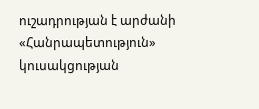ուշադրության է արժանի «Հանրապետություն» կուսակցության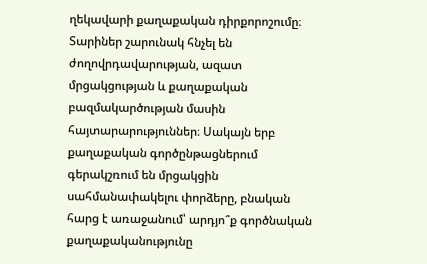ղեկավարի քաղաքական դիրքորոշումը։ Տարիներ շարունակ հնչել են ժողովրդավարության, ազատ մրցակցության և քաղաքական բազմակարծության մասին հայտարարություններ։ Սակայն երբ քաղաքական գործընթացներում գերակշռում են մրցակցին սահմանափակելու փորձերը, բնական հարց է առաջանում՝ արդյո՞ք գործնական քաղաքականությունը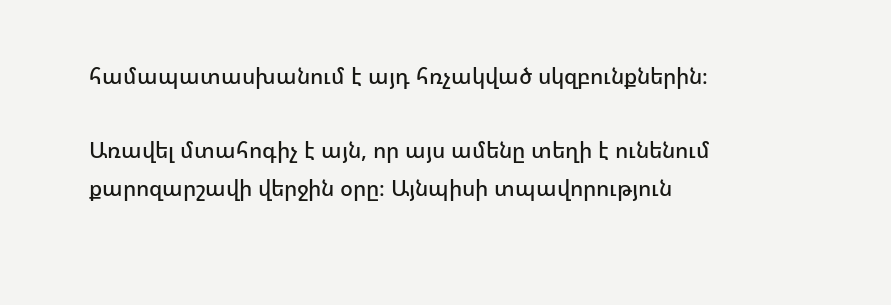համապատասխանում է այդ հռչակված սկզբունքներին։

Առավել մտահոգիչ է այն, որ այս ամենը տեղի է ունենում քարոզարշավի վերջին օրը։ Այնպիսի տպավորություն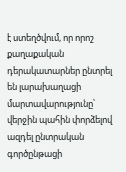է ստեղծվում, որ որոշ քաղաքական դերակատարներ ընտրել են լարախաղացի մարտավարությունը՝ վերջին պահին փորձելով ազդել ընտրական գործընթացի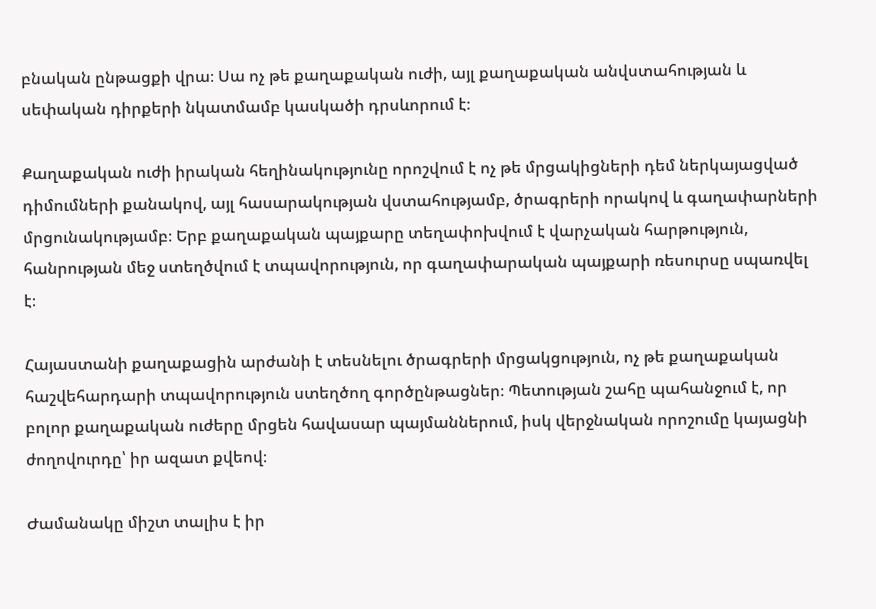բնական ընթացքի վրա։ Սա ոչ թե քաղաքական ուժի, այլ քաղաքական անվստահության և սեփական դիրքերի նկատմամբ կասկածի դրսևորում է։

Քաղաքական ուժի իրական հեղինակությունը որոշվում է ոչ թե մրցակիցների դեմ ներկայացված դիմումների քանակով, այլ հասարակության վստահությամբ, ծրագրերի որակով և գաղափարների մրցունակությամբ։ Երբ քաղաքական պայքարը տեղափոխվում է վարչական հարթություն, հանրության մեջ ստեղծվում է տպավորություն, որ գաղափարական պայքարի ռեսուրսը սպառվել է։

Հայաստանի քաղաքացին արժանի է տեսնելու ծրագրերի մրցակցություն, ոչ թե քաղաքական հաշվեհարդարի տպավորություն ստեղծող գործընթացներ։ Պետության շահը պահանջում է, որ բոլոր քաղաքական ուժերը մրցեն հավասար պայմաններում, իսկ վերջնական որոշումը կայացնի ժողովուրդը՝ իր ազատ քվեով։

Ժամանակը միշտ տալիս է իր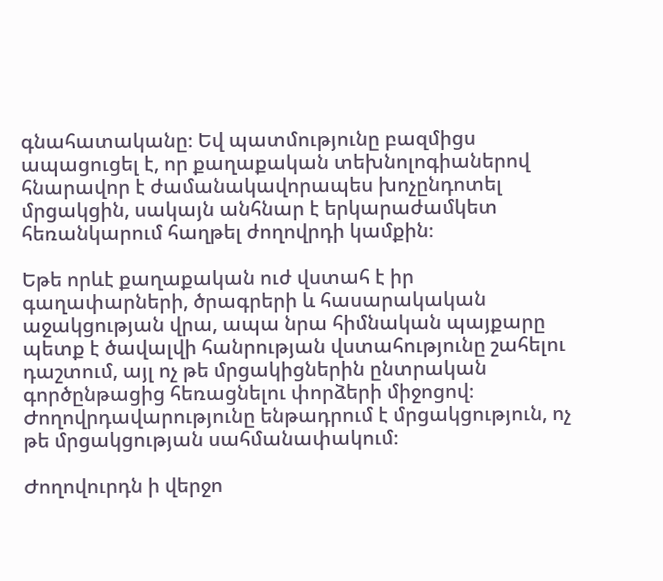գնահատականը։ Եվ պատմությունը բազմիցս ապացուցել է, որ քաղաքական տեխնոլոգիաներով հնարավոր է ժամանակավորապես խոչընդոտել մրցակցին, սակայն անհնար է երկարաժամկետ հեռանկարում հաղթել ժողովրդի կամքին։

Եթե որևէ քաղաքական ուժ վստահ է իր գաղափարների, ծրագրերի և հասարակական աջակցության վրա, ապա նրա հիմնական պայքարը պետք է ծավալվի հանրության վստահությունը շահելու դաշտում, այլ ոչ թե մրցակիցներին ընտրական գործընթացից հեռացնելու փորձերի միջոցով։ Ժողովրդավարությունը ենթադրում է մրցակցություն, ոչ թե մրցակցության սահմանափակում։

Ժողովուրդն ի վերջո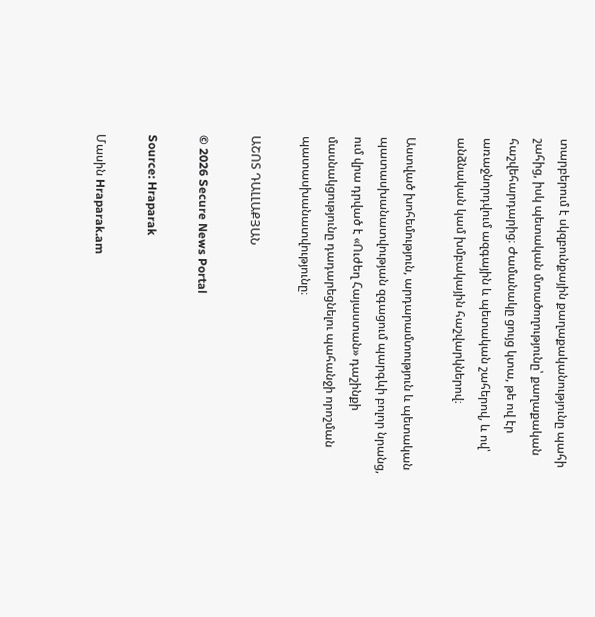տարբերում է սկզբունքային քաղաքականությունը պահի շահից, իսկ պետական մտածողությունը՝ քաղաքական հաշվեհարդարից։ Ժամանակը ցույց կտա, թե ով էր առաջնորդվում ազգային և պետական շահերով, և ով՝ անձնական կամ խմբակային հաշվարկներով։

Աստված խոհեմություն, արդարամտություն և պետական պատասխանատվության զգացում պարգևի բոլոր նրանց, ում վրա դրված է «Ուժեղ Հայաստան» դաշինքի մասնակցությունը դադարեցնելու պահանջի որոշման պատասխանատվությունը։

ԱՇՈՏ ԴԱԼԼԱՔՅԱՆ

© 2026 Secure News Portal

Source: Hraparak

Մասին Hraparak.am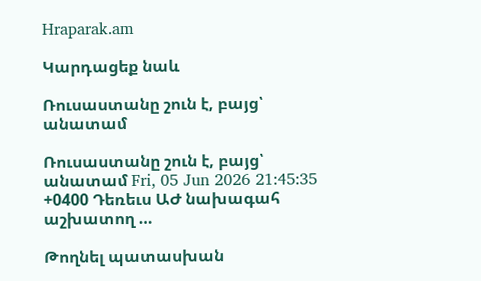Hraparak.am

Կարդացեք նաև

Ռուսաստանը շուն է, բայց՝ անատամ

Ռուսաստանը շուն է, բայց՝ անատամ Fri, 05 Jun 2026 21:45:35 +0400 Դեռեւս ԱԺ նախագահ աշխատող …

Թողնել պատասխան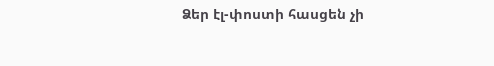Ձեր էլ-փոստի հասցեն չի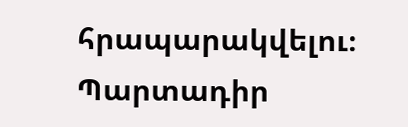հրապարակվելու։ Պարտադիր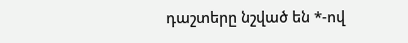դաշտերը նշված են *-ով